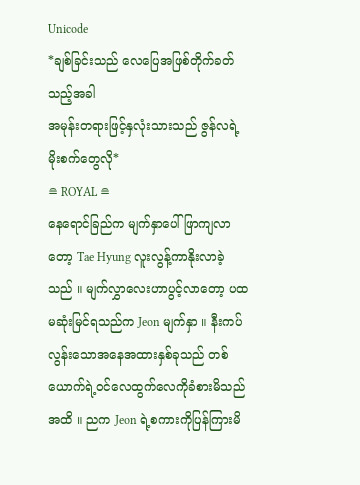Unicode
*ချစ်ခြင်းသည် လေပြေအဖြစ်တိုက်ခတ်သည့်အခါ
အမုန်းတရားဖြင့်နှလုံးသားသည် ဇွန်လရဲ့မိုးစက်တွေလို*
≘ ROYAL ≘
နေရောင်ခြည်က မျက်နှာပေါ်ဖြာကျလာတော့ Tae Hyung လူးလွန့်ကာနိုးလာခဲ့သည် ။ မျက်လွှာလေးဟာပွင့်လာတော့ ပထမဆုံးမြင်ရသည်က Jeon မျက်နှာ ။ နီးကပ်လွန်းသောအနေအထားနှစ်ခုသည် တစ်ယောက်ရဲ့ဝင်လေထွက်လေကိုခံစားမိသည်အထိ ။ ညက Jeon ရဲ့စကားကိုပြန်ကြားမိ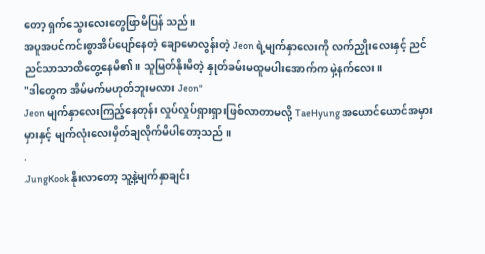တော့ ရှက်သွေးလေးတွေဖြာမိပြန် သည်။
အပူအပင်ကင်းစွာအိပ်ပျော်နေတဲ့ ချောမောလွန်းတဲ့ Jeon ရဲ့မျက်နှာလေးကို လက်ညှိုးလေးနှင့် ညင်ညင်သာသာထိတွေ့နေမိ၏။ သူမြတ်နိုးမိတဲ့ နှုတ်ခမ်းမထူမပါးအောက်က မှဲ့နက်လေး။
"ဒါတွေက အိမ်မက်မဟုတ်ဘူးမလား Jeon"
Jeon မျက်နှာလေးကြည့်နေတုန်း လှုပ်လှုပ်ရှားရှားဖြစ်လာတာမလို့ TaeHyung အယောင်ယောင်အမှားမှားနှင့် မျက်လုံးလေးမှိတ်ချလိုက်မိပါတော့သည် ။
.
.JungKook နိုးလာတော့ သူ့နဲ့မျက်နှာချင်း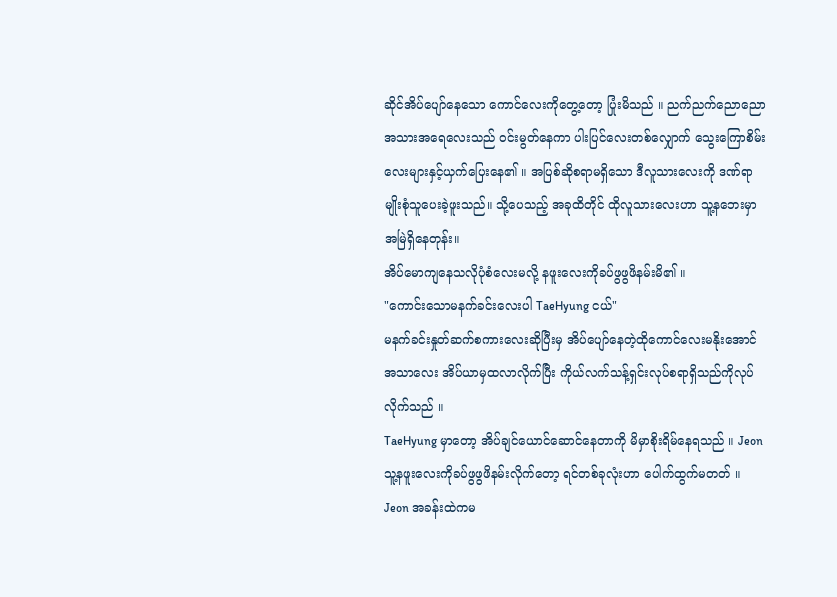ဆိုင်အိပ်ပျော်နေသော ကောင်လေးကိုတွေ့တော့ ပြုံးမိသည် ။ ညက်ညက်ညောညောအသားအရေလေးသည် ဝင်းမွတ်နေကာ ပါးပြင်လေးတစ်လျှောက် သွေးကြောစိမ်းလေးများနှင့်ယှက်ပြေးနေ၏ ။ အပြစ်ဆိုစရာမရှိသော ဒီလူသားလေးကို ဒဏ်ရာမျိုးစုံသူပေးခဲ့ဖူးသည်။ သို့ပေသည့် အခုထိတိုင် ထိုလူသားလေးဟာ သူ့နဘေးမှာအမြဲရှိနေတုန်း။
အိပ်မောကျနေသလိုပုံစံလေးမလို့ နဖူးလေးကိုခပ်ဖွဖွဖိနမ်းမိ၏ ။
"ကောင်းသောမနက်ခင်းလေးပါ TaeHyung ငယ်"
မနက်ခင်းနှုတ်ဆက်စကားလေးဆိုပြီးမှ အိပ်ပျော်နေတဲ့ထိုကောင်လေးမနိုးအောင် အသာလေး အိပ်ယာမှထလာလိုက်ပြီး ကိုယ်လက်သန့်ရှင်းလုပ်စရာရှိသည်ကိုလုပ်လိုက်သည် ။
TaeHyung မှာတော့ အိပ်ချင်ယောင်ဆောင်နေတာကို မိမှာစိုးရိမ်နေရသည် ။ Jeon သူ့နဖူးလေးကိုခပ်ဖွဖွဖိနမ်းလိုက်တော့ ရင်တစ်ခုလုံးဟာ ပေါက်ထွက်မတတ် ။ Jeon အခန်းထဲကမ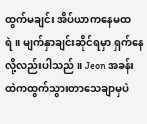ထွက်မချင်း အိပ်ယာကနေမထရဲ။ မျက်နှာချင်းဆိုင်ရမှာ ရှက်နေလို့လည်းပါသည် ။ Jeon အခန်းထဲကထွက်သွားတာသေချာမှပဲ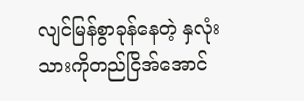လျင်မြန်စွာခုန်နေတဲ့ နှလုံးသားကိုတည်ငြိအ်အောင်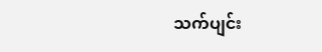သက်ပျင်း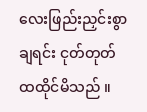လေးဖြည်းညှင်းစွာချရင်း ငုတ်တုတ်ထထိုင်မိသည် ။